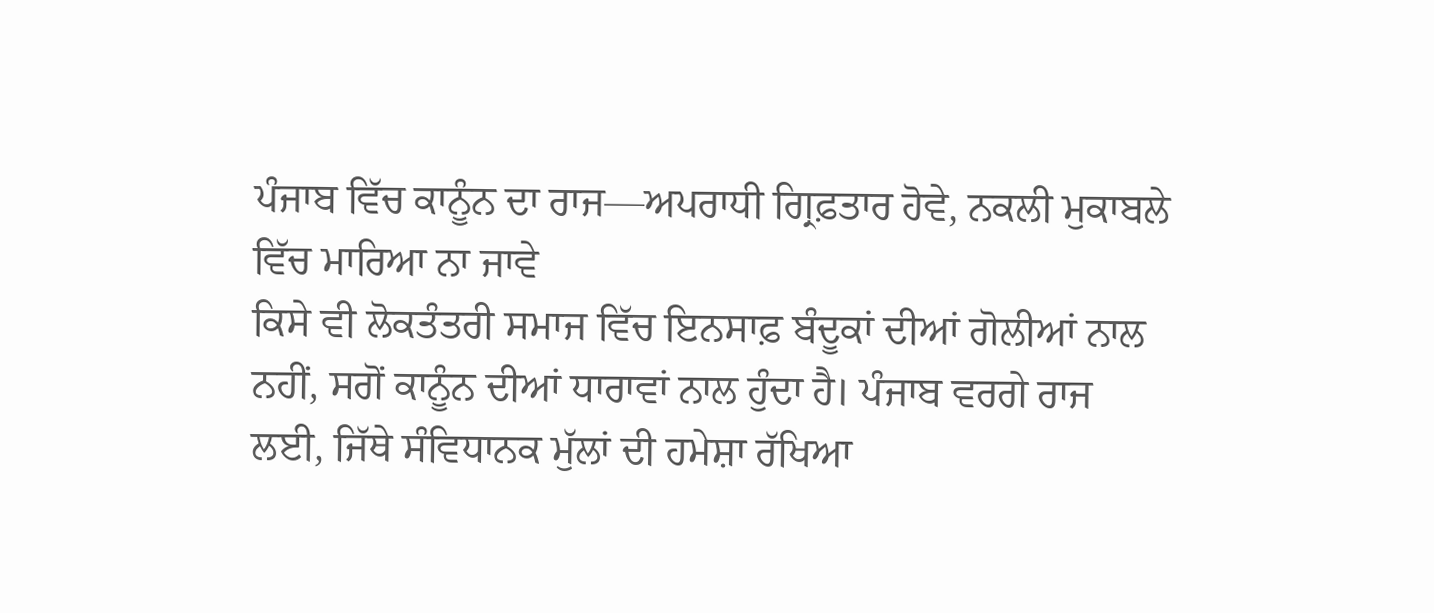ਪੰਜਾਬ ਵਿੱਚ ਕਾਨੂੰਨ ਦਾ ਰਾਜ—ਅਪਰਾਧੀ ਗ੍ਰਿਫ਼ਤਾਰ ਹੋਵੇ, ਨਕਲੀ ਮੁਕਾਬਲੇ ਵਿੱਚ ਮਾਰਿਆ ਨਾ ਜਾਵੇ
ਕਿਸੇ ਵੀ ਲੋਕਤੰਤਰੀ ਸਮਾਜ ਵਿੱਚ ਇਨਸਾਫ਼ ਬੰਦੂਕਾਂ ਦੀਆਂ ਗੋਲੀਆਂ ਨਾਲ ਨਹੀਂ, ਸਗੋਂ ਕਾਨੂੰਨ ਦੀਆਂ ਧਾਰਾਵਾਂ ਨਾਲ ਹੁੰਦਾ ਹੈ। ਪੰਜਾਬ ਵਰਗੇ ਰਾਜ ਲਈ, ਜਿੱਥੇ ਸੰਵਿਧਾਨਕ ਮੁੱਲਾਂ ਦੀ ਹਮੇਸ਼ਾ ਰੱਖਿਆ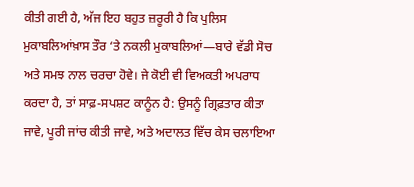ਕੀਤੀ ਗਈ ਹੈ, ਅੱਜ ਇਹ ਬਹੁਤ ਜ਼ਰੂਰੀ ਹੈ ਕਿ ਪੁਲਿਸ ਮੁਕਾਬਲਿਆਂਖ਼ਾਸ ਤੌਰ ‘ਤੇ ਨਕਲੀ ਮੁਕਾਬਲਿਆਂ—ਬਾਰੇ ਵੱਡੀ ਸੋਚ ਅਤੇ ਸਮਝ ਨਾਲ ਚਰਚਾ ਹੋਵੇ। ਜੇ ਕੋਈ ਵੀ ਵਿਅਕਤੀ ਅਪਰਾਧ ਕਰਦਾ ਹੈ, ਤਾਂ ਸਾਫ਼-ਸਪਸ਼ਟ ਕਾਨੂੰਨ ਹੈ: ਉਸਨੂੰ ਗ੍ਰਿਫ਼ਤਾਰ ਕੀਤਾ ਜਾਵੇ, ਪੂਰੀ ਜਾਂਚ ਕੀਤੀ ਜਾਵੇ, ਅਤੇ ਅਦਾਲਤ ਵਿੱਚ ਕੇਸ ਚਲਾਇਆ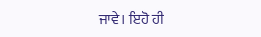ਜਾਵੇ। ਇਹੋ ਹੀ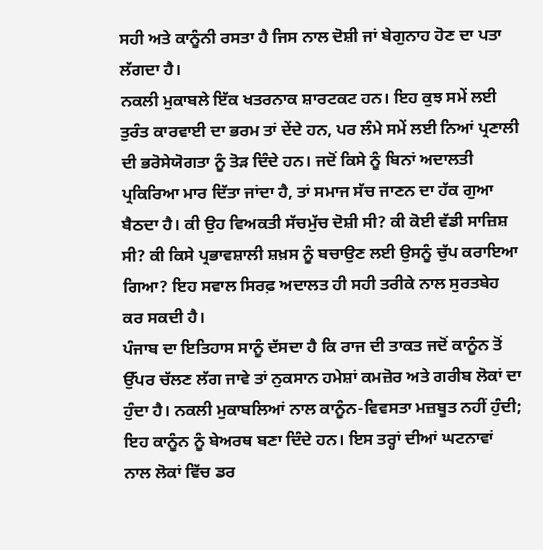ਸਹੀ ਅਤੇ ਕਾਨੂੰਨੀ ਰਸਤਾ ਹੈ ਜਿਸ ਨਾਲ ਦੋਸ਼ੀ ਜਾਂ ਬੇਗੁਨਾਹ ਹੋਣ ਦਾ ਪਤਾ ਲੱਗਦਾ ਹੈ।
ਨਕਲੀ ਮੁਕਾਬਲੇ ਇੱਕ ਖਤਰਨਾਕ ਸ਼ਾਰਟਕਟ ਹਨ। ਇਹ ਕੁਝ ਸਮੇਂ ਲਈ ਤੁਰੰਤ ਕਾਰਵਾਈ ਦਾ ਭਰਮ ਤਾਂ ਦੇਂਦੇ ਹਨ, ਪਰ ਲੰਮੇ ਸਮੇਂ ਲਈ ਨਿਆਂ ਪ੍ਰਣਾਲੀ ਦੀ ਭਰੋਸੇਯੋਗਤਾ ਨੂੰ ਤੋੜ ਦਿੰਦੇ ਹਨ। ਜਦੋਂ ਕਿਸੇ ਨੂੰ ਬਿਨਾਂ ਅਦਾਲਤੀ ਪ੍ਰਕਿਰਿਆ ਮਾਰ ਦਿੱਤਾ ਜਾਂਦਾ ਹੈ, ਤਾਂ ਸਮਾਜ ਸੱਚ ਜਾਣਨ ਦਾ ਹੱਕ ਗੁਆ ਬੈਠਦਾ ਹੈ। ਕੀ ਉਹ ਵਿਅਕਤੀ ਸੱਚਮੁੱਚ ਦੋਸ਼ੀ ਸੀ? ਕੀ ਕੋਈ ਵੱਡੀ ਸਾਜ਼ਿਸ਼ ਸੀ? ਕੀ ਕਿਸੇ ਪ੍ਰਭਾਵਸ਼ਾਲੀ ਸ਼ਖ਼ਸ ਨੂੰ ਬਚਾਉਣ ਲਈ ਉਸਨੂੰ ਚੁੱਪ ਕਰਾਇਆ ਗਿਆ? ਇਹ ਸਵਾਲ ਸਿਰਫ਼ ਅਦਾਲਤ ਹੀ ਸਹੀ ਤਰੀਕੇ ਨਾਲ ਸੁਰਤਬੇਹ ਕਰ ਸਕਦੀ ਹੈ।
ਪੰਜਾਬ ਦਾ ਇਤਿਹਾਸ ਸਾਨੂੰ ਦੱਸਦਾ ਹੈ ਕਿ ਰਾਜ ਦੀ ਤਾਕਤ ਜਦੋਂ ਕਾਨੂੰਨ ਤੋਂ ਉੱਪਰ ਚੱਲਣ ਲੱਗ ਜਾਵੇ ਤਾਂ ਨੁਕਸਾਨ ਹਮੇਸ਼ਾਂ ਕਮਜ਼ੋਰ ਅਤੇ ਗਰੀਬ ਲੋਕਾਂ ਦਾ ਹੁੰਦਾ ਹੈ। ਨਕਲੀ ਮੁਕਾਬਲਿਆਂ ਨਾਲ ਕਾਨੂੰਨ-ਵਿਵਸਤਾ ਮਜ਼ਬੂਤ ਨਹੀਂ ਹੁੰਦੀ; ਇਹ ਕਾਨੂੰਨ ਨੂੰ ਬੇਅਰਥ ਬਣਾ ਦਿੰਦੇ ਹਨ। ਇਸ ਤਰ੍ਹਾਂ ਦੀਆਂ ਘਟਨਾਵਾਂ ਨਾਲ ਲੋਕਾਂ ਵਿੱਚ ਡਰ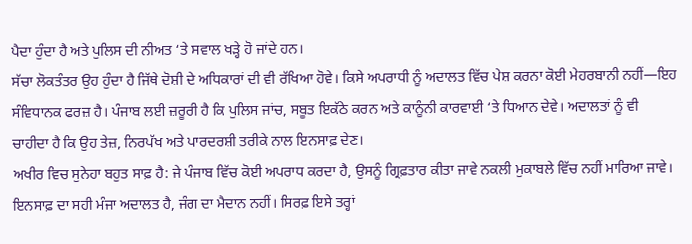ਪੈਦਾ ਹੁੰਦਾ ਹੈ ਅਤੇ ਪੁਲਿਸ ਦੀ ਨੀਅਤ ‘ਤੇ ਸਵਾਲ ਖੜ੍ਹੇ ਹੋ ਜਾਂਦੇ ਹਨ।
ਸੱਚਾ ਲੋਕਤੰਤਰ ਉਹ ਹੁੰਦਾ ਹੈ ਜਿੱਥੇ ਦੋਸ਼ੀ ਦੇ ਅਧਿਕਾਰਾਂ ਦੀ ਵੀ ਰੱਖਿਆ ਹੋਵੇ। ਕਿਸੇ ਅਪਰਾਧੀ ਨੂੰ ਅਦਾਲਤ ਵਿੱਚ ਪੇਸ਼ ਕਰਨਾ ਕੋਈ ਮੇਹਰਬਾਨੀ ਨਹੀਂ—ਇਹ ਸੰਵਿਧਾਨਕ ਫਰਜ਼ ਹੈ। ਪੰਜਾਬ ਲਈ ਜ਼ਰੂਰੀ ਹੈ ਕਿ ਪੁਲਿਸ ਜਾਂਚ, ਸਬੂਤ ਇਕੱਠੇ ਕਰਨ ਅਤੇ ਕਾਨੂੰਨੀ ਕਾਰਵਾਈ ‘ਤੇ ਧਿਆਨ ਦੇਵੇ। ਅਦਾਲਤਾਂ ਨੂੰ ਵੀ ਚਾਹੀਦਾ ਹੈ ਕਿ ਉਹ ਤੇਜ਼, ਨਿਰਪੱਖ ਅਤੇ ਪਾਰਦਰਸ਼ੀ ਤਰੀਕੇ ਨਾਲ ਇਨਸਾਫ਼ ਦੇਣ।
ਅਖੀਰ ਵਿਚ ਸੁਨੇਹਾ ਬਹੁਤ ਸਾਫ਼ ਹੈ: ਜੇ ਪੰਜਾਬ ਵਿੱਚ ਕੋਈ ਅਪਰਾਧ ਕਰਦਾ ਹੈ, ਉਸਨੂੰ ਗ੍ਰਿਫ਼ਤਾਰ ਕੀਤਾ ਜਾਵੇ ਨਕਲੀ ਮੁਕਾਬਲੇ ਵਿੱਚ ਨਹੀਂ ਮਾਰਿਆ ਜਾਵੇ। ਇਨਸਾਫ਼ ਦਾ ਸਹੀ ਮੰਜਾ ਅਦਾਲਤ ਹੈ, ਜੰਗ ਦਾ ਮੈਦਾਨ ਨਹੀਂ। ਸਿਰਫ਼ ਇਸੇ ਤਰ੍ਹਾਂ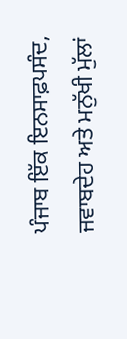ਪੰਜਾਬ ਇੱਕ ਇਨਸਾਫ਼ਪਸੰਦ, ਜਵਾਬਦੇਹ ਅਤੇ ਮਨੁੱਖੀ ਮੁੱਲਾਂ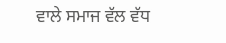ਵਾਲੇ ਸਮਾਜ ਵੱਲ ਵੱਧ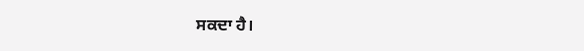ਸਕਦਾ ਹੈ।